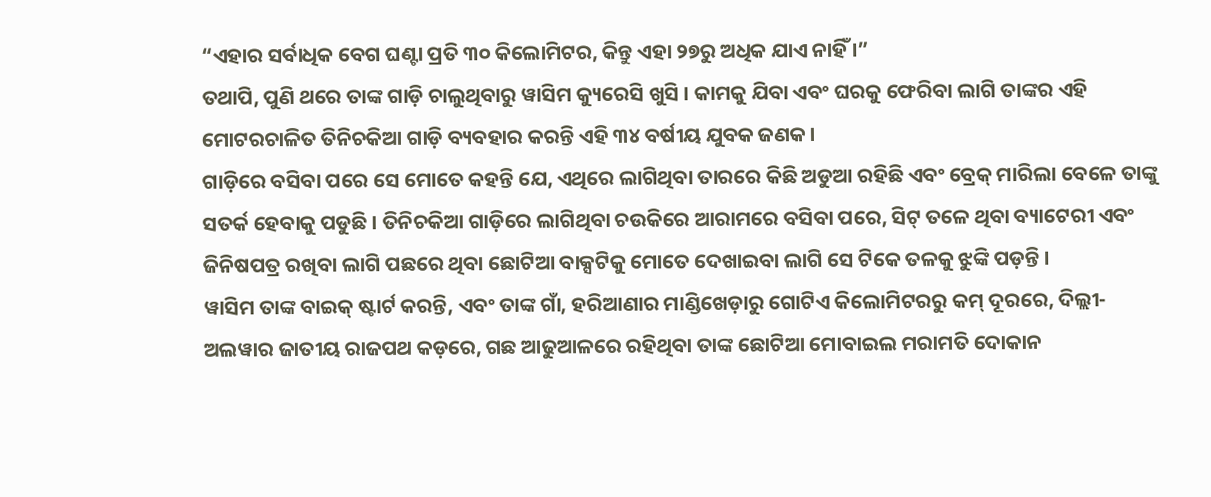“ଏହାର ସର୍ବାଧିକ ବେଗ ଘଣ୍ଟା ପ୍ରତି ୩୦ କିଲୋମିଟର, କିନ୍ତୁ ଏହା ୨୭ରୁ ଅଧିକ ଯାଏ ନାହିଁ ।”
ତଥାପି, ପୁଣି ଥରେ ତାଙ୍କ ଗାଡ଼ି ଚାଲୁଥିବାରୁ ୱାସିମ କ୍ୟୁରେସି ଖୁସି । କାମକୁ ଯିବା ଏବଂ ଘରକୁ ଫେରିବା ଲାଗି ତାଙ୍କର ଏହି ମୋଟରଚାଳିତ ତିନିଚକିଆ ଗାଡ଼ି ବ୍ୟବହାର କରନ୍ତି ଏହି ୩୪ ବର୍ଷୀୟ ଯୁବକ ଜଣକ ।
ଗାଡ଼ିରେ ବସିବା ପରେ ସେ ମୋତେ କହନ୍ତି ଯେ, ଏଥିରେ ଲାଗିଥିବା ତାରରେ କିଛି ଅଡୁଆ ରହିଛି ଏବଂ ବ୍ରେକ୍ ମାରିଲା ବେଳେ ତାଙ୍କୁ ସତର୍କ ହେବାକୁ ପଡୁଛି । ତିନିଚକିଆ ଗାଡ଼ିରେ ଲାଗିଥିବା ଚଉକିରେ ଆରାମରେ ବସିବା ପରେ, ସିଟ୍ ତଳେ ଥିବା ବ୍ୟାଟେରୀ ଏବଂ ଜିନିଷପତ୍ର ରଖିବା ଲାଗି ପଛରେ ଥିବା ଛୋଟିଆ ବାକ୍ସଟିକୁ ମୋତେ ଦେଖାଇବା ଲାଗି ସେ ଟିକେ ତଳକୁ ଝୁଙ୍କି ପଡ଼ନ୍ତି ।
ୱାସିମ ତାଙ୍କ ବାଇକ୍ ଷ୍ଟାର୍ଟ କରନ୍ତି, ଏବଂ ତାଙ୍କ ଗାଁ, ହରିଆଣାର ମାଣ୍ଡିଖେଡ଼ାରୁ ଗୋଟିଏ କିଲୋମିଟରରୁ କମ୍ ଦୂରରେ, ଦିଲ୍ଲୀ-ଅଲୱାର ଜାତୀୟ ରାଜପଥ କଡ଼ରେ, ଗଛ ଆଢୁଆଳରେ ରହିଥିବା ତାଙ୍କ ଛୋଟିଆ ମୋବାଇଲ ମରାମତି ଦୋକାନ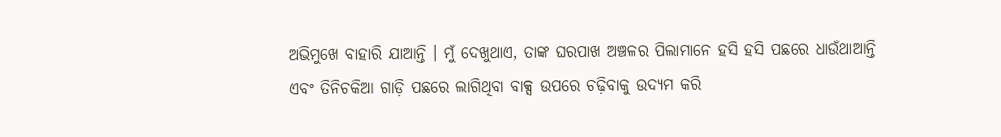ଅଭିମୁଖେ ବାହାରି ଯାଆନ୍ତି । ମୁଁ ଦେଖୁଥାଏ, ତାଙ୍କ ଘରପାଖ ଅଞ୍ଚଳର ପିଲାମାନେ ହସି ହସି ପଛରେ ଧାଉଁଥାଆନ୍ତି ଏବଂ ତିନିଚକିଆ ଗାଡ଼ି ପଛରେ ଲାଗିଥିବା ବାକ୍ସ ଉପରେ ଚଢ଼ିବାକୁ ଉଦ୍ୟମ କରି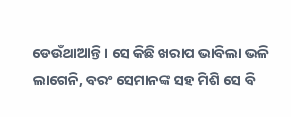ଡେଉଁଥାଆନ୍ତି । ସେ କିଛି ଖରାପ ଭାବିଲା ଭଳି ଲାଗେନି, ବରଂ ସେମାନଙ୍କ ସହ ମିଶି ସେ ବି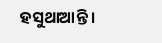ହସୁଥାଆନ୍ତି ।